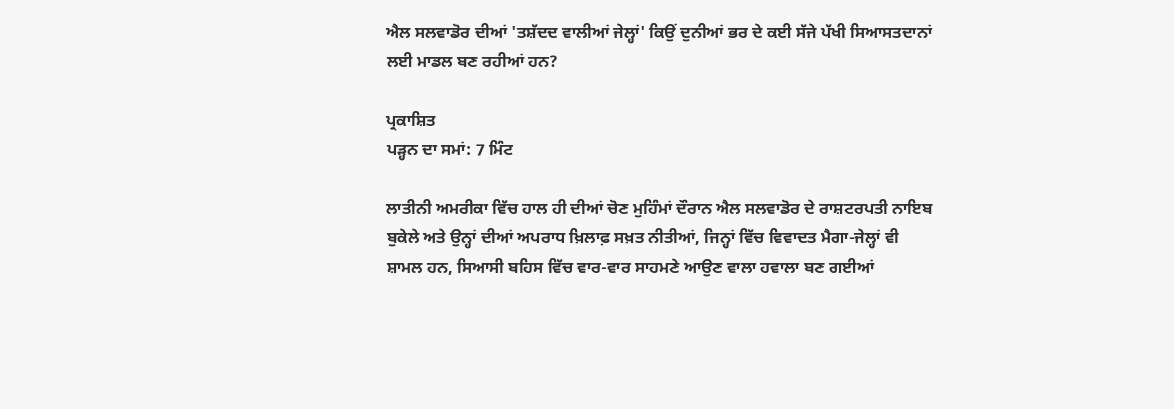ਐਲ ਸਲਵਾਡੋਰ ਦੀਆਂ 'ਤਸ਼ੱਦਦ ਵਾਲੀਆਂ ਜੇਲ੍ਹਾਂ' ਕਿਉਂ ਦੁਨੀਆਂ ਭਰ ਦੇ ਕਈ ਸੱਜੇ ਪੱਖੀ ਸਿਆਸਤਦਾਨਾਂ ਲਈ ਮਾਡਲ ਬਣ ਰਹੀਆਂ ਹਨ?

ਪ੍ਰਕਾਸ਼ਿਤ
ਪੜ੍ਹਨ ਦਾ ਸਮਾਂ: 7 ਮਿੰਟ

ਲਾਤੀਨੀ ਅਮਰੀਕਾ ਵਿੱਚ ਹਾਲ ਹੀ ਦੀਆਂ ਚੋਣ ਮੁਹਿੰਮਾਂ ਦੌਰਾਨ ਐਲ ਸਲਵਾਡੋਰ ਦੇ ਰਾਸ਼ਟਰਪਤੀ ਨਾਇਬ ਬੁਕੇਲੇ ਅਤੇ ਉਨ੍ਹਾਂ ਦੀਆਂ ਅਪਰਾਧ ਖ਼ਿਲਾਫ਼ ਸਖ਼ਤ ਨੀਤੀਆਂ, ਜਿਨ੍ਹਾਂ ਵਿੱਚ ਵਿਵਾਦਤ ਮੈਗਾ-ਜੇਲ੍ਹਾਂ ਵੀ ਸ਼ਾਮਲ ਹਨ, ਸਿਆਸੀ ਬਹਿਸ ਵਿੱਚ ਵਾਰ-ਵਾਰ ਸਾਹਮਣੇ ਆਉਣ ਵਾਲਾ ਹਵਾਲਾ ਬਣ ਗਈਆਂ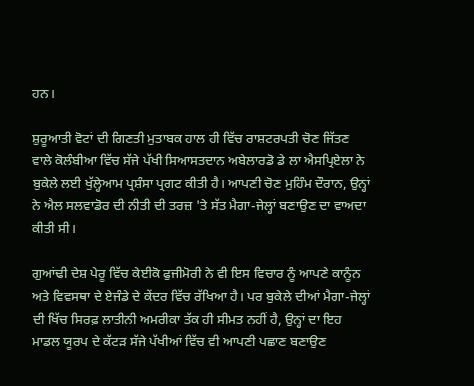ਹਨ।

ਸ਼ੁਰੂਆਤੀ ਵੋਟਾਂ ਦੀ ਗਿਣਤੀ ਮੁਤਾਬਕ ਹਾਲ ਹੀ ਵਿੱਚ ਰਾਸ਼ਟਰਪਤੀ ਚੋਣ ਜਿੱਤਣ ਵਾਲੇ ਕੋਲੰਬੀਆ ਵਿੱਚ ਸੱਜੇ ਪੱਖੀ ਸਿਆਸਤਦਾਨ ਅਬੇਲਾਰਡੋ ਡੇ ਲਾ ਐਸਪ੍ਰਿਏਲਾ ਨੇ ਬੁਕੇਲੇ ਲਈ ਖੁੱਲ੍ਹੇਆਮ ਪ੍ਰਸ਼ੰਸਾ ਪ੍ਰਗਟ ਕੀਤੀ ਹੈ। ਆਪਣੀ ਚੋਣ ਮੁਹਿੰਮ ਦੌਰਾਨ, ਉਨ੍ਹਾਂ ਨੇ ਐਲ ਸਲਵਾਡੋਰ ਦੀ ਨੀਤੀ ਦੀ ਤਰਜ਼ 'ਤੇ ਸੱਤ ਮੈਗਾ-ਜੇਲ੍ਹਾਂ ਬਣਾਉਣ ਦਾ ਵਾਅਦਾ ਕੀਤੀ ਸੀ।

ਗੁਆਂਢੀ ਦੇਸ਼ ਪੇਰੂ ਵਿੱਚ ਕੇਈਕੋ ਫੁਜੀਮੋਰੀ ਨੇ ਵੀ ਇਸ ਵਿਚਾਰ ਨੂੰ ਆਪਣੇ ਕਾਨੂੰਨ ਅਤੇ ਵਿਵਸਥਾ ਦੇ ਏਜੰਡੇ ਦੇ ਕੇਂਦਰ ਵਿੱਚ ਰੱਖਿਆ ਹੈ। ਪਰ ਬੁਕੇਲੇ ਦੀਆਂ ਮੈਗਾ-ਜੇਲ੍ਹਾਂ ਦੀ ਖਿੱਚ ਸਿਰਫ਼ ਲਾਤੀਨੀ ਅਮਰੀਕਾ ਤੱਕ ਹੀ ਸੀਮਤ ਨਹੀਂ ਹੈ, ਉਨ੍ਹਾਂ ਦਾ ਇਹ ਮਾਡਲ ਯੂਰਪ ਦੇ ਕੱਟੜ ਸੱਜੇ ਪੱਖੀਆਂ ਵਿੱਚ ਵੀ ਆਪਣੀ ਪਛਾਣ ਬਣਾਉਣ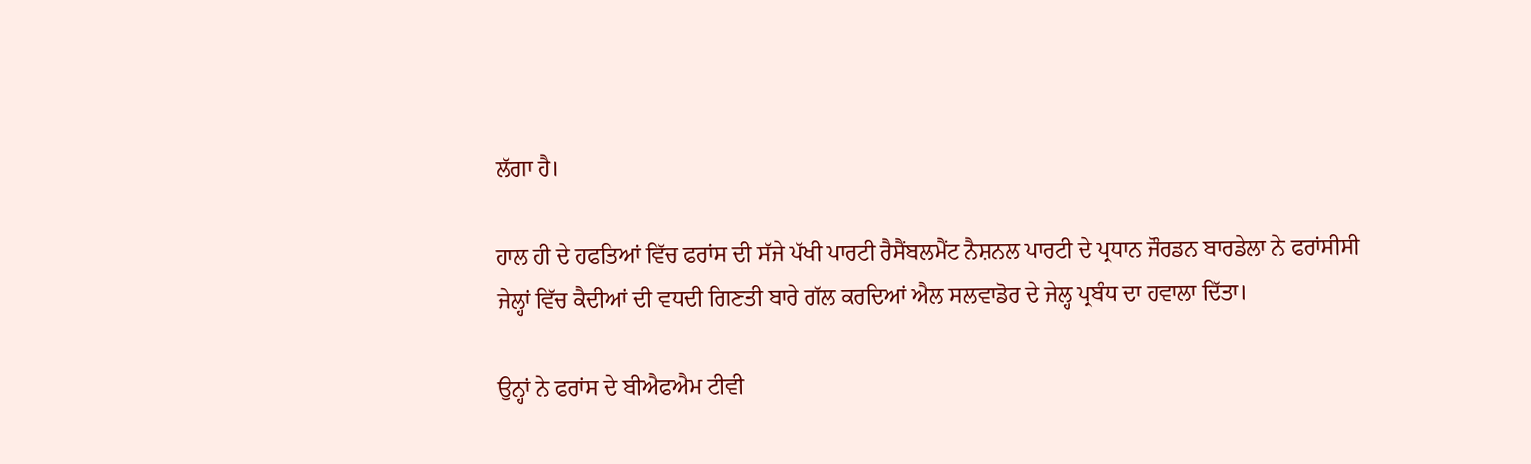ਲੱਗਾ ਹੈ।

ਹਾਲ ਹੀ ਦੇ ਹਫਤਿਆਂ ਵਿੱਚ ਫਰਾਂਸ ਦੀ ਸੱਜੇ ਪੱਖੀ ਪਾਰਟੀ ਰੈਸੈਂਬਲਮੈਂਟ ਨੈਸ਼ਨਲ ਪਾਰਟੀ ਦੇ ਪ੍ਰਧਾਨ ਜੌਰਡਨ ਬਾਰਡੇਲਾ ਨੇ ਫਰਾਂਸੀਸੀ ਜੇਲ੍ਹਾਂ ਵਿੱਚ ਕੈਦੀਆਂ ਦੀ ਵਧਦੀ ਗਿਣਤੀ ਬਾਰੇ ਗੱਲ ਕਰਦਿਆਂ ਐਲ ਸਲਵਾਡੋਰ ਦੇ ਜੇਲ੍ਹ ਪ੍ਰਬੰਧ ਦਾ ਹਵਾਲਾ ਦਿੱਤਾ।

ਉਨ੍ਹਾਂ ਨੇ ਫਰਾਂਸ ਦੇ ਬੀਐਫਐਮ ਟੀਵੀ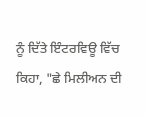ਨੂੰ ਦਿੱਤੇ ਇੰਟਰਵਿਊ ਵਿੱਚ ਕਿਹਾ, "ਛੇ ਮਿਲੀਅਨ ਦੀ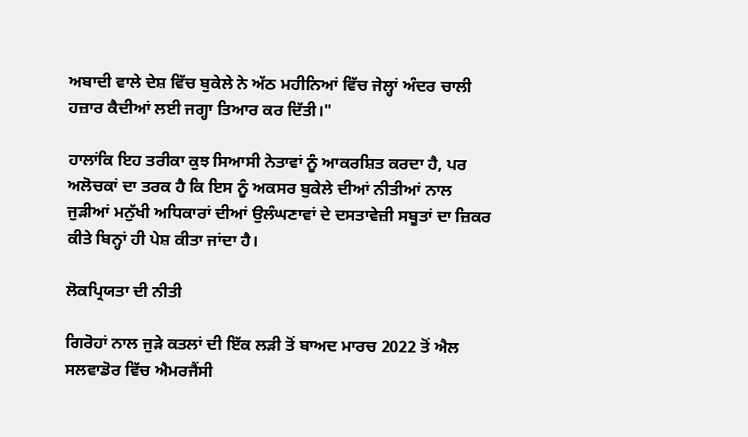ਅਬਾਦੀ ਵਾਲੇ ਦੇਸ਼ ਵਿੱਚ ਬੁਕੇਲੇ ਨੇ ਅੱਠ ਮਹੀਨਿਆਂ ਵਿੱਚ ਜੇਲ੍ਹਾਂ ਅੰਦਰ ਚਾਲੀ ਹਜ਼ਾਰ ਕੈਦੀਆਂ ਲਈ ਜਗ੍ਹਾ ਤਿਆਰ ਕਰ ਦਿੱਤੀ।"

ਹਾਲਾਂਕਿ ਇਹ ਤਰੀਕਾ ਕੁਝ ਸਿਆਸੀ ਨੇਤਾਵਾਂ ਨੂੰ ਆਕਰਸ਼ਿਤ ਕਰਦਾ ਹੈ, ਪਰ ਅਲੋਚਕਾਂ ਦਾ ਤਰਕ ਹੈ ਕਿ ਇਸ ਨੂੰ ਅਕਸਰ ਬੁਕੇਲੇ ਦੀਆਂ ਨੀਤੀਆਂ ਨਾਲ ਜੁੜੀਆਂ ਮਨੁੱਖੀ ਅਧਿਕਾਰਾਂ ਦੀਆਂ ਉਲੰਘਣਾਵਾਂ ਦੇ ਦਸਤਾਵੇਜ਼ੀ ਸਬੂਤਾਂ ਦਾ ਜ਼ਿਕਰ ਕੀਤੇ ਬਿਨ੍ਹਾਂ ਹੀ ਪੇਸ਼ ਕੀਤਾ ਜਾਂਦਾ ਹੈ।

ਲੋਕਪ੍ਰਿਯਤਾ ਦੀ ਨੀਤੀ

ਗਿਰੋਹਾਂ ਨਾਲ ਜੁੜੇ ਕਤਲਾਂ ਦੀ ਇੱਕ ਲੜੀ ਤੋਂ ਬਾਅਦ ਮਾਰਚ 2022 ਤੋਂ ਐਲ ਸਲਵਾਡੋਰ ਵਿੱਚ ਐਮਰਜੈਂਸੀ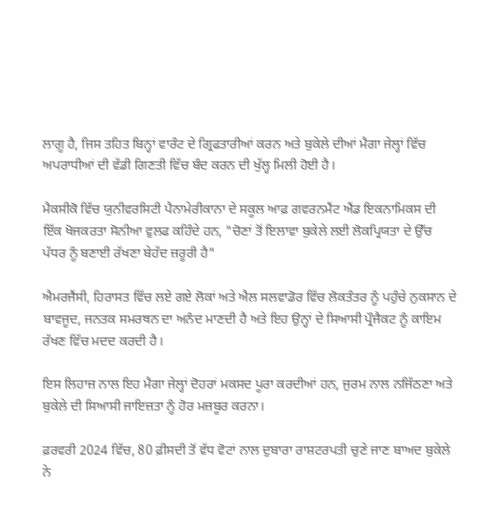ਲਾਗੂ ਹੈ, ਜਿਸ ਤਹਿਤ ਬਿਨ੍ਹਾਂ ਵਾਰੰਟ ਦੇ ਗ੍ਰਿਫਤਾਰੀਆਂ ਕਰਨ ਅਤੇ ਬੁਕੇਲੇ ਦੀਆਂ ਮੈਗਾ ਜੇਲ੍ਹਾਂ ਵਿੱਚ ਅਪਰਾਧੀਆਂ ਦੀ ਵੱਡੀ ਗਿਣਤੀ ਵਿੱਚ ਬੰਦ ਕਰਨ ਦੀ ਖੁੱਲ੍ਹ ਮਿਲੀ ਹੋਈ ਹੈ।

ਮੈਕਸੀਕੋ ਵਿੱਚ ਯੁਨੀਵਰਸਿਟੀ ਪੈਨਾਮੇਰੀਕਾਨਾ ਦੇ ਸਕੂਲ ਆਫ਼ ਗਵਰਨਮੈਂਟ ਐਂਡ ਇਕਨਾਮਿਕਸ ਦੀ ਇੱਕ ਖੋਜਕਰਤਾ ਸੋਨੀਆ ਵੁਲਫ ਕਹਿੰਦੇ ਹਨ, "ਚੋਣਾਂ ਤੋਂ ਇਲਾਵਾ ਬੁਕੇਲੇ ਲਈ ਲੋਕਪ੍ਰਿਯਤਾ ਦੇ ਉੱਚ ਪੱਧਰ ਨੂੰ ਬਣਾਈ ਰੱਖਣਾ ਬੇਹੱਦ ਜ਼ਰੂਰੀ ਹੈ"

ਐਮਰਜੈਂਸੀ, ਹਿਰਾਸਤ ਵਿੱਚ ਲਏ ਗਏ ਲੋਕਾਂ ਅਤੇ ਐਲ ਸਲਵਾਡੋਰ ਵਿੱਚ ਲੋਕਤੰਤਰ ਨੂੰ ਪਹੁੰਚੇ ਨੁਕਸਾਨ ਦੇ ਬਾਵਜੂਦ, ਜਨਤਕ ਸਮਰਥਨ ਦਾ ਅਨੰਦ ਮਾਣਦੀ ਹੈ ਅਤੇ ਇਹ ਉਨ੍ਹਾਂ ਦੇ ਸਿਆਸੀ ਪ੍ਰੌਜੈਕਟ ਨੂੰ ਕਾਇਮ ਰੱਖਣ ਵਿੱਚ ਮਦਦ ਕਰਦੀ ਹੈ।

ਇਸ ਲਿਹਾਜ਼ ਨਾਲ ਇਹ ਮੈਗਾ ਜੇਲ੍ਹਾਂ ਦੋਹਰਾਂ ਮਕਸਦ ਪੂਰਾ ਕਰਦੀਆਂ ਹਨ, ਜੁਰਮ ਨਾਲ ਨਜਿੱਠਣਾ ਅਤੇ ਬੁਕੇਲੇ ਦੀ ਸਿਆਸੀ ਜਾਇਜ਼ਤਾ ਨੂੰ ਹੋਰ ਮਜ਼ਬੂਰ ਕਰਨਾ।

ਫ਼ਰਵਰੀ 2024 ਵਿੱਚ, 80 ਫ਼ੀਸਦੀ ਤੋਂ ਵੱਧ ਵੋਟਾਂ ਨਾਲ ਦੁਬਾਰਾ ਰਾਸ਼ਟਰਪਤੀ ਚੁਣੇ ਜਾਣ ਬਾਅਦ ਬੁਕੇਲੇ ਨੇ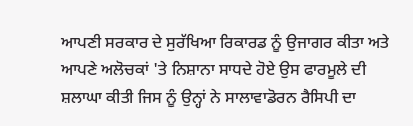ਆਪਣੀ ਸਰਕਾਰ ਦੇ ਸੁਰੱਖਿਆ ਰਿਕਾਰਡ ਨੂੰ ਉਜਾਗਰ ਕੀਤਾ ਅਤੇ ਆਪਣੇ ਅਲੋਚਕਾਂ 'ਤੇ ਨਿਸ਼ਾਨਾ ਸਾਧਦੇ ਹੋਏ ਉਸ ਫਾਰਮੂਲੇ ਦੀ ਸ਼ਲਾਘਾ ਕੀਤੀ ਜਿਸ ਨੂੰ ਉਨ੍ਹਾਂ ਨੇ ਸਾਲਾਵਾਡੋਰਨ ਰੈਸਿਪੀ ਦਾ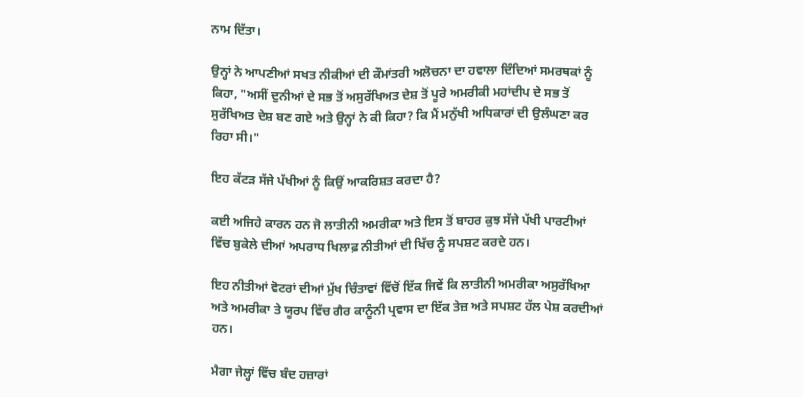ਨਾਮ ਦਿੱਤਾ।

ਉਨ੍ਹਾਂ ਨੇ ਆਪਣੀਆਂ ਸਖਤ ਨੀਕੀਆਂ ਦੀ ਕੌਮਾਂਤਰੀ ਅਲੋਚਨਾ ਦਾ ਹਵਾਲਾ ਦਿੰਦਿਆਂ ਸਮਰਥਕਾਂ ਨੂੰ ਕਿਹਾ, "ਅਸੀਂ ਦੁਨੀਆਂ ਦੇ ਸਭ ਤੋਂ ਅਸੁਰੱਖਿਅਤ ਦੇਸ਼ ਤੋਂ ਪੂਰੇ ਅਮਰੀਕੀ ਮਹਾਂਦੀਪ ਦੇ ਸਭ ਤੋਂ ਸੁਰੱਖਿਅਤ ਦੇਸ਼ ਬਣ ਗਏ ਅਤੇ ਉਨ੍ਹਾਂ ਨੇ ਕੀ ਕਿਹਾ? ਕਿ ਮੈਂ ਮਨੁੱਖੀ ਅਧਿਕਾਰਾਂ ਦੀ ਉਲੰਘਣਾ ਕਰ ਰਿਹਾ ਸੀ।"

ਇਹ ਕੱਟੜ ਸੱਜੇ ਪੱਖੀਆਂ ਨੂੰ ਕਿਉਂ ਆਕਰਿਸ਼ਤ ਕਰਦਾ ਹੈ?

ਕਈ ਅਜਿਹੇ ਕਾਰਨ ਹਨ ਜੋ ਲਾਤੀਨੀ ਅਮਰੀਕਾ ਅਤੇ ਇਸ ਤੋਂ ਬਾਹਰ ਕੁਝ ਸੱਜੇ ਪੱਖੀ ਪਾਰਟੀਆਂ ਵਿੱਚ ਬੁਕੇਲੇ ਦੀਆਂ ਅਪਰਾਧ ਖਿਲਾਫ਼ ਨੀਤੀਆਂ ਦੀ ਖਿੱਚ ਨੂੰ ਸਪਸ਼ਟ ਕਰਦੇ ਹਨ।

ਇਹ ਨੀਤੀਆਂ ਵੋਟਰਾਂ ਦੀਆਂ ਮੁੱਖ ਚਿੰਤਾਵਾਂ ਵਿੱਚੋਂ ਇੱਕ ਜਿਵੇਂ ਕਿ ਲਾਤੀਨੀ ਅਮਰੀਕਾ ਅਸੁਰੱਖਿਆ ਅਤੇ ਅਮਰੀਕਾ ਤੇ ਯੂਰਪ ਵਿੱਚ ਗੈਰ ਕਾਨੂੰਨੀ ਪ੍ਰਵਾਸ ਦਾ ਇੱਕ ਤੇਜ਼ ਅਤੇ ਸਪਸ਼ਟ ਹੱਲ ਪੇਸ਼ ਕਰਦੀਆਂ ਹਨ।

ਮੈਗਾ ਜੇਲ੍ਹਾਂ ਵਿੱਚ ਬੰਦ ਹਜ਼ਾਰਾਂ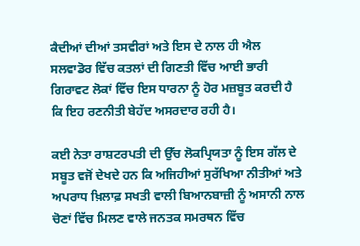ਕੈਦੀਆਂ ਦੀਆਂ ਤਸਵੀਰਾਂ ਅਤੇ ਇਸ ਦੇ ਨਾਲ ਹੀ ਐਲ ਸਲਵਾਡੋਰ ਵਿੱਚ ਕਤਲਾਂ ਦੀ ਗਿਣਤੀ ਵਿੱਚ ਆਈ ਭਾਰੀ ਗਿਰਾਵਟ ਲੋਕਾਂ ਵਿੱਚ ਇਸ ਧਾਰਨਾ ਨੂੰ ਹੋਰ ਮਜ਼ਬੂਤ ਕਰਦੀ ਹੈ ਕਿ ਇਹ ਰਣਨੀਤੀ ਬੇਹੱਦ ਅਸਰਦਾਰ ਰਹੀ ਹੈ।

ਕਈ ਨੇਤਾ ਰਾਸ਼ਟਰਪਤੀ ਦੀ ਉੱਚ ਲੋਕਪ੍ਰਿਯਤਾ ਨੂੰ ਇਸ ਗੱਲ ਦੇ ਸਬੂਤ ਵਜੋਂ ਦੇਖਦੇ ਹਨ ਕਿ ਅਜਿਹੀਆਂ ਸੁਰੱਖਿਆ ਨੀਤੀਆਂ ਅਤੇ ਅਪਰਾਧ ਖ਼ਿਲਾਫ਼ ਸਖਤੀ ਵਾਲੀ ਬਿਆਨਬਾਜ਼ੀ ਨੂੰ ਅਸਾਨੀ ਨਾਲ ਚੋਣਾਂ ਵਿੱਚ ਮਿਲਣ ਵਾਲੇ ਜਨਤਕ ਸਮਰਥਨ ਵਿੱਚ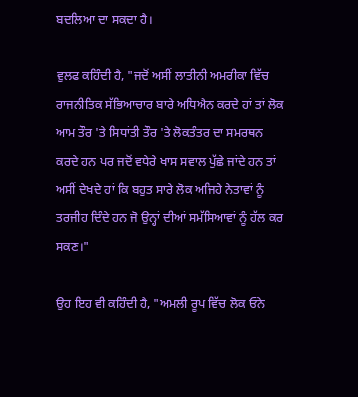ਬਦਲਿਆ ਦਾ ਸਕਦਾ ਹੈ।

ਵੁਲਫ ਕਹਿੰਦੀ ਹੈ, "ਜਦੋਂ ਅਸੀਂ ਲਾਤੀਨੀ ਅਮਰੀਕਾ ਵਿੱਚ ਰਾਜਨੀਤਿਕ ਸੱਭਿਆਚਾਰ ਬਾਰੇ ਅਧਿਐਨ ਕਰਦੇ ਹਾਂ ਤਾਂ ਲੋਕ ਆਮ ਤੌਰ 'ਤੇ ਸਿਧਾਂਤੀ ਤੌਰ 'ਤੇ ਲੋਕਤੰਤਰ ਦਾ ਸਮਰਥਨ ਕਰਦੇ ਹਨ ਪਰ ਜਦੋਂ ਵਧੇਰੇ ਖਾਸ ਸਵਾਲ ਪੁੱਛੇ ਜਾਂਦੇ ਹਨ ਤਾਂ ਅਸੀਂ ਦੇਖਦੇ ਹਾਂ ਕਿ ਬਹੁਤ ਸਾਰੇ ਲੋਕ ਅਜਿਹੇ ਨੇਤਾਵਾਂ ਨੂੰ ਤਰਜੀਹ ਦਿੰਦੇ ਹਨ ਜੋ ਉਨ੍ਹਾਂ ਦੀਆਂ ਸਮੱਸਿਆਵਾਂ ਨੂੰ ਹੱਲ ਕਰ ਸਕਣ।"

ਉਹ ਇਹ ਵੀ ਕਹਿੰਦੀ ਹੈ, "ਅਮਲੀ ਰੂਪ ਵਿੱਚ ਲੋਕ ਓਨੇ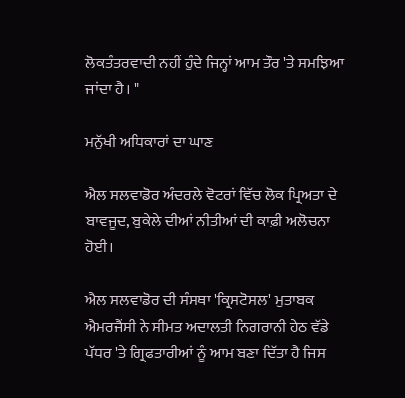ਲੋਕਤੰਤਰਵਾਦੀ ਨਹੀਂ ਹੁੰਦੇ ਜਿਨ੍ਹਾਂ ਆਮ ਤੌਰ 'ਤੇ ਸਮਝਿਆ ਜਾਂਦਾ ਹੈ। "

ਮਨੁੱਖੀ ਅਧਿਕਾਰਾਂ ਦਾ ਘਾਣ

ਐਲ ਸਲਵਾਡੋਰ ਅੰਦਰਲੇ ਵੋਟਰਾਂ ਵਿੱਚ ਲੋਕ ਪ੍ਰਿਅਤਾ ਦੇ ਬਾਵਜੂਦ, ਬੁਕੇਲੇ ਦੀਆਂ ਨੀਤੀਆਂ ਦੀ ਕਾਫ਼ੀ ਅਲੋਚਨਾ ਹੋਈ।

ਐਲ ਸਲਵਾਡੋਰ ਦੀ ਸੰਸਥਾ 'ਕ੍ਰਿਸਟੋਸਲ' ਮੁਤਾਬਕ ਐਮਰਜੈਂਸੀ ਨੇ ਸੀਮਤ ਅਦਾਲਤੀ ਨਿਗਰਾਨੀ ਹੇਠ ਵੱਡੇ ਪੱਧਰ 'ਤੇ ਗ੍ਰਿਫਤਾਰੀਆਂ ਨੂੰ ਆਮ ਬਣਾ ਦਿੱਤਾ ਹੈ ਜਿਸ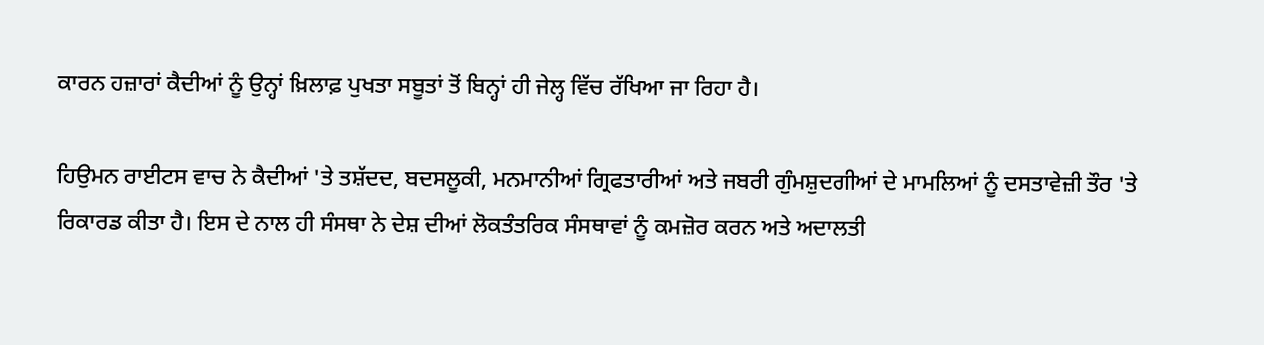ਕਾਰਨ ਹਜ਼ਾਰਾਂ ਕੈਦੀਆਂ ਨੂੰ ਉਨ੍ਹਾਂ ਖ਼ਿਲਾਫ਼ ਪੁਖਤਾ ਸਬੂਤਾਂ ਤੋਂ ਬਿਨ੍ਹਾਂ ਹੀ ਜੇਲ੍ਹ ਵਿੱਚ ਰੱਖਿਆ ਜਾ ਰਿਹਾ ਹੈ।

ਹਿਉਮਨ ਰਾਈਟਸ ਵਾਚ ਨੇ ਕੈਦੀਆਂ 'ਤੇ ਤਸ਼ੱਦਦ, ਬਦਸਲੂਕੀ, ਮਨਮਾਨੀਆਂ ਗ੍ਰਿਫਤਾਰੀਆਂ ਅਤੇ ਜਬਰੀ ਗੁੰਮਸ਼ੁਦਗੀਆਂ ਦੇ ਮਾਮਲਿਆਂ ਨੂੰ ਦਸਤਾਵੇਜ਼ੀ ਤੌਰ 'ਤੇ ਰਿਕਾਰਡ ਕੀਤਾ ਹੈ। ਇਸ ਦੇ ਨਾਲ ਹੀ ਸੰਸਥਾ ਨੇ ਦੇਸ਼ ਦੀਆਂ ਲੋਕਤੰਤਰਿਕ ਸੰਸਥਾਵਾਂ ਨੂੰ ਕਮਜ਼ੋਰ ਕਰਨ ਅਤੇ ਅਦਾਲਤੀ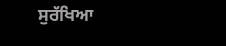ਸੁਰੱਖਿਆ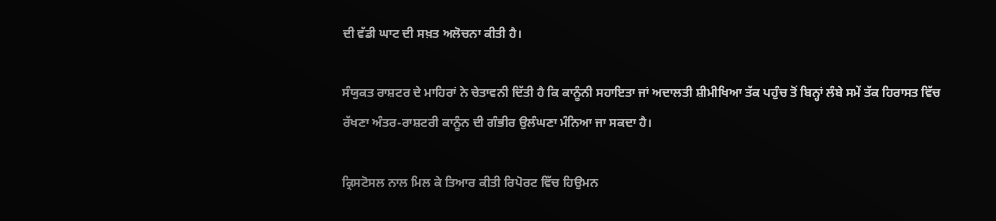ਦੀ ਵੱਡੀ ਘਾਟ ਦੀ ਸਖ਼ਤ ਅਲੋਚਨਾ ਕੀਤੀ ਹੈ।

ਸੰਯੁਕਤ ਰਾਸ਼ਟਰ ਦੇ ਮਾਹਿਰਾਂ ਨੇ ਚੇਤਾਵਨੀ ਦਿੱਤੀ ਹੈ ਕਿ ਕਾਨੂੰਨੀ ਸਹਾਇਤਾ ਜਾਂ ਅਦਾਲਤੀ ਸ਼ੀਮੀਖਿਆ ਤੱਕ ਪਹੁੰਚ ਤੋਂ ਬਿਨ੍ਹਾਂ ਲੰਬੇ ਸਮੇਂ ਤੱਕ ਹਿਰਾਸਤ ਵਿੱਚ ਰੱਖਣਾ ਅੰਤਰ-ਰਾਸ਼ਟਰੀ ਕਾਨੂੰਨ ਦੀ ਗੰਭੀਰ ਉਲੰਘਣਾ ਮੰਨਿਆ ਜਾ ਸਕਦਾ ਹੈ।

ਕ੍ਰਿਸਟੋਸਲ ਨਾਲ ਮਿਲ ਕੇ ਤਿਆਰ ਕੀਤੀ ਰਿਪੋਰਟ ਵਿੱਚ ਹਿਉਮਨ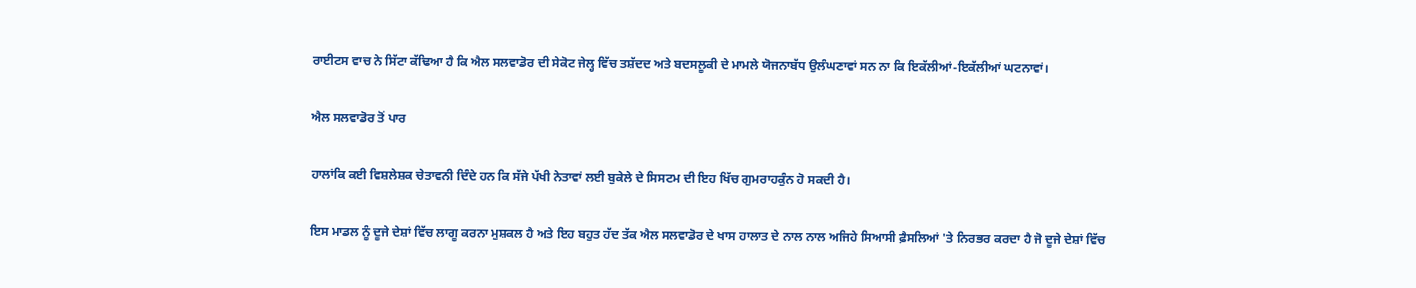ਰਾਈਟਸ ਵਾਚ ਨੇ ਸਿੱਟਾ ਕੱਢਿਆ ਹੈ ਕਿ ਐਲ ਸਲਵਾਡੋਰ ਦੀ ਸੇਕੋਟ ਜੇਲ੍ਹ ਵਿੱਚ ਤਸ਼ੱਦਦ ਅਤੇ ਬਦਸਲੂਕੀ ਦੇ ਮਾਮਲੇ ਯੋਜਨਾਬੱਧ ਉਲੰਘਣਾਵਾਂ ਸਨ ਨਾ ਕਿ ਇਕੱਲੀਆਂ-ਇਕੱਲੀਆਂ ਘਟਨਾਵਾਂ।

ਐਲ ਸਲਵਾਡੋਰ ਤੋਂ ਪਾਰ

ਹਾਲਾਂਕਿ ਕਈ ਵਿਸ਼ਲੇਸ਼ਕ ਚੇਤਾਵਨੀ ਦਿੰਦੇ ਹਨ ਕਿ ਸੱਜੇ ਪੱਖੀ ਨੇਤਾਵਾਂ ਲਈ ਬੁਕੇਲੇ ਦੇ ਸਿਸਟਮ ਦੀ ਇਹ ਖਿੱਚ ਗੁਮਰਾਹਕੁੰਨ ਹੋ ਸਕਦੀ ਹੈ।

ਇਸ ਮਾਡਲ ਨੂੰ ਦੂਜੇ ਦੇਸ਼ਾਂ ਵਿੱਚ ਲਾਗੂ ਕਰਨਾ ਮੁਸ਼ਕਲ ਹੈ ਅਤੇ ਇਹ ਬਹੁਤ ਹੱਦ ਤੱਕ ਐਲ ਸਲਵਾਡੋਰ ਦੇ ਖਾਸ ਹਾਲਾਤ ਦੇ ਨਾਲ ਨਾਲ ਅਜਿਹੇ ਸਿਆਸੀ ਫ਼ੈਸਲਿਆਂ 'ਤੇ ਨਿਰਭਰ ਕਰਦਾ ਹੈ ਜੋ ਦੂਜੇ ਦੇਸ਼ਾਂ ਵਿੱਚ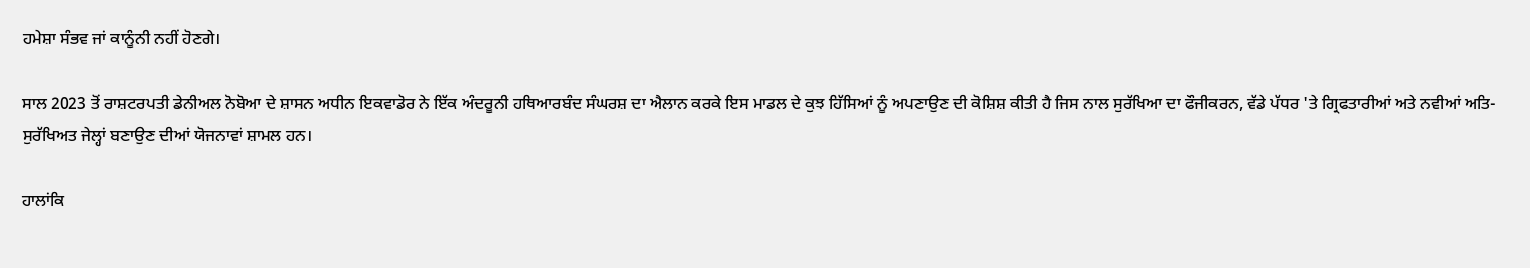ਹਮੇਸ਼ਾ ਸੰਭਵ ਜਾਂ ਕਾਨੂੰਨੀ ਨਹੀਂ ਹੋਣਗੇ।

ਸਾਲ 2023 ਤੋਂ ਰਾਸ਼ਟਰਪਤੀ ਡੇਨੀਅਲ ਨੋਬੋਆ ਦੇ ਸ਼ਾਸਨ ਅਧੀਨ ਇਕਵਾਡੋਰ ਨੇ ਇੱਕ ਅੰਦਰੂਨੀ ਹਥਿਆਰਬੰਦ ਸੰਘਰਸ਼ ਦਾ ਐਲਾਨ ਕਰਕੇ ਇਸ ਮਾਡਲ ਦੇ ਕੁਝ ਹਿੱਸਿਆਂ ਨੂੰ ਅਪਣਾਉਣ ਦੀ ਕੋਸ਼ਿਸ਼ ਕੀਤੀ ਹੈ ਜਿਸ ਨਾਲ ਸੁਰੱਖਿਆ ਦਾ ਫੌਜੀਕਰਨ, ਵੱਡੇ ਪੱਧਰ 'ਤੇ ਗ੍ਰਿਫਤਾਰੀਆਂ ਅਤੇ ਨਵੀਆਂ ਅਤਿ-ਸੁਰੱਖਿਅਤ ਜੇਲ੍ਹਾਂ ਬਣਾਉਣ ਦੀਆਂ ਯੋਜਨਾਵਾਂ ਸ਼ਾਮਲ ਹਨ।

ਹਾਲਾਂਕਿ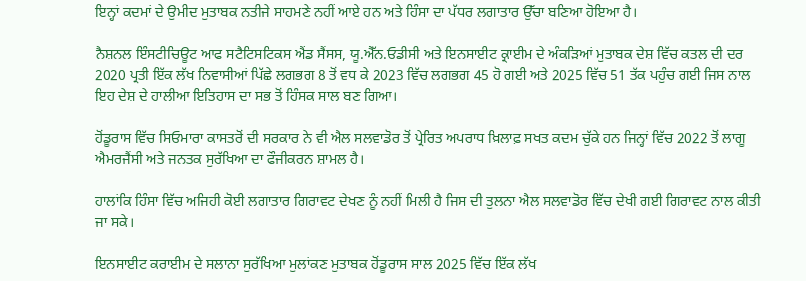ਇਨ੍ਹਾਂ ਕਦਮਾਂ ਦੇ ਉਮੀਦ ਮੁਤਾਬਕ ਨਤੀਜੇ ਸਾਹਮਣੇ ਨਹੀਂ ਆਏ ਹਨ ਅਤੇ ਹਿੰਸਾ ਦਾ ਪੱਧਰ ਲਗਾਤਾਰ ਉੱਚਾ ਬਣਿਆ ਹੋਇਆ ਹੈ।

ਨੈਸ਼ਨਲ ਇੰਸਟੀਚਿਊਟ ਆਫ ਸਟੈਟਿਸਟਿਕਸ ਐਂਡ ਸੈਂਸਸ, ਯੂ.ਐੱਨ.ਓਡੀਸੀ ਅਤੇ ਇਨਸਾਈਟ ਕ੍ਰਾਈਮ ਦੇ ਅੰਕੜਿਆਂ ਮੁਤਾਬਕ ਦੇਸ਼ ਵਿੱਚ ਕਤਲ ਦੀ ਦਰ 2020 ਪ੍ਰਤੀ ਇੱਕ ਲੱਖ ਨਿਵਾਸੀਆਂ ਪਿੱਛੇ ਲਗਭਗ 8 ਤੋਂ ਵਧ ਕੇ 2023 ਵਿੱਚ ਲਗਭਗ 45 ਹੋ ਗਈ ਅਤੇ 2025 ਵਿੱਚ 51 ਤੱਕ ਪਹੁੰਚ ਗਈ ਜਿਸ ਨਾਲ ਇਹ ਦੇਸ਼ ਦੇ ਹਾਲੀਆ ਇਤਿਹਾਸ ਦਾ ਸਭ ਤੋਂ ਹਿੰਸਕ ਸਾਲ ਬਣ ਗਿਆ।

ਹੋਂਡੂਰਾਸ ਵਿੱਚ ਸਿਓਮਾਰਾ ਕਾਸਤਰੋਂ ਦੀ ਸਰਕਾਰ ਨੇ ਵੀ ਐਲ ਸਲਵਾਡੋਰ ਤੋਂ ਪ੍ਰੇਰਿਤ ਅਪਰਾਧ ਖ਼ਿਲਾਫ਼ ਸਖਤ ਕਦਮ ਚੁੱਕੇ ਹਨ ਜਿਨ੍ਹਾਂ ਵਿੱਚ 2022 ਤੋਂ ਲਾਗੂ ਐਮਰਜੈਂਸੀ ਅਤੇ ਜਨਤਕ ਸੁਰੱਖਿਆ ਦਾ ਫੌਜੀਕਰਨ ਸ਼ਾਮਲ ਹੈ।

ਹਾਲਾਂਕਿ ਹਿੰਸਾ ਵਿੱਚ ਅਜਿਹੀ ਕੋਈ ਲਗਾਤਾਰ ਗਿਰਾਵਟ ਦੇਖਣ ਨੂੰ ਨਹੀਂ ਮਿਲੀ ਹੈ ਜਿਸ ਦੀ ਤੁਲਨਾ ਐਲ ਸਲਵਾਡੋਰ ਵਿੱਚ ਦੇਖੀ ਗਈ ਗਿਰਾਵਟ ਨਾਲ ਕੀਤੀ ਜਾ ਸਕੇ।

ਇਨਸਾਈਟ ਕਰਾਈਮ ਦੇ ਸਲਾਨਾ ਸੁਰੱਖਿਆ ਮੁਲਾਂਕਣ ਮੁਤਾਬਕ ਹੋਂਡੂਰਾਸ ਸਾਲ 2025 ਵਿੱਚ ਇੱਕ ਲੱਖ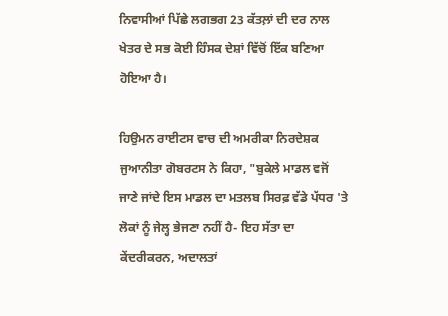ਨਿਵਾਸੀਆਂ ਪਿੱਛੇ ਲਗਭਗ 23 ਕੱਤਲ਼ਾਂ ਦੀ ਦਰ ਨਾਲ ਖੇਤਰ ਦੇ ਸਭ ਕੋਈ ਹਿੰਸਕ ਦੇਸ਼ਾਂ ਵਿੱਚੋਂ ਇੱਕ ਬਣਿਆ ਹੋਇਆ ਹੈ।

ਹਿਉਮਨ ਰਾਈਟਸ ਵਾਚ ਦੀ ਅਮਰੀਕਾ ਨਿਰਦੇਸ਼ਕ ਜੁਆਨੀਤਾ ਗੋਬਰਟਸ ਨੇ ਕਿਹਾ, "ਬੁਕੇਲੇ ਮਾਡਲ ਵਜੋਂ ਜਾਣੇ ਜਾਂਦੇ ਇਸ ਮਾਡਲ ਦਾ ਮਤਲਬ ਸਿਰਫ਼ ਵੱਡੇ ਪੱਧਰ 'ਤੇ ਲੋਕਾਂ ਨੂੰ ਜੇਲ੍ਹ ਭੇਜਣਾ ਨਹੀਂ ਹੈ- ਇਹ ਸੱਤਾ ਦਾ ਕੇਂਦਰੀਕਰਨ, ਅਦਾਲਤਾਂ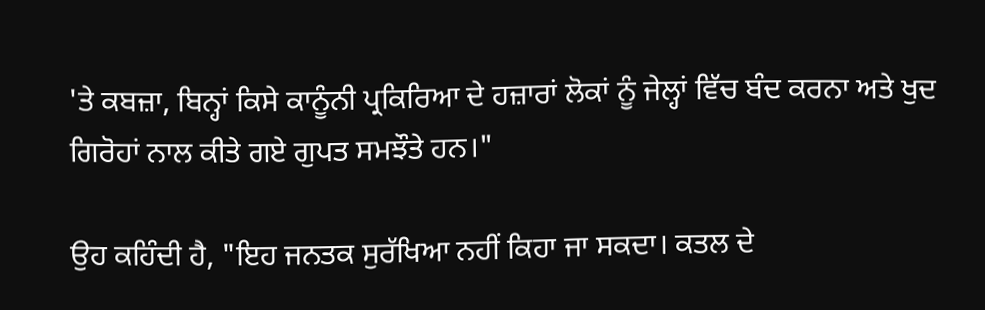'ਤੇ ਕਬਜ਼ਾ, ਬਿਨ੍ਹਾਂ ਕਿਸੇ ਕਾਨੂੰਨੀ ਪ੍ਰਕਿਰਿਆ ਦੇ ਹਜ਼ਾਰਾਂ ਲੋਕਾਂ ਨੂੰ ਜੇਲ੍ਹਾਂ ਵਿੱਚ ਬੰਦ ਕਰਨਾ ਅਤੇ ਖੁਦ ਗਿਰੋਹਾਂ ਨਾਲ ਕੀਤੇ ਗਏ ਗੁਪਤ ਸਮਝੌਤੇ ਹਨ।"

ਉਹ ਕਹਿੰਦੀ ਹੈ, "ਇਹ ਜਨਤਕ ਸੁਰੱਖਿਆ ਨਹੀਂ ਕਿਹਾ ਜਾ ਸਕਦਾ। ਕਤਲ ਦੇ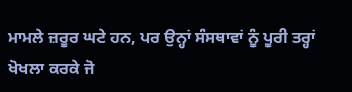ਮਾਮਲੇ ਜ਼ਰੂਰ ਘਟੇ ਹਨ, ਪਰ ਉਨ੍ਹਾਂ ਸੰਸਥਾਵਾਂ ਨੂੰ ਪੂਰੀ ਤਰ੍ਹਾਂ ਖੋਖਲਾ ਕਰਕੇ ਜੋ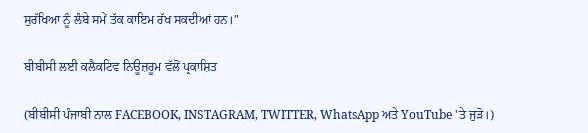ਸੁਰੱਖਿਆ ਨੂੰ ਲੰਬੇ ਸਮੇਂ ਤੱਕ ਕਾਇਮ ਰੱਖ ਸਕਦੀਆਂ ਹਨ।"

ਬੀਬੀਸੀ ਲਈ ਕਲੈਕਟਿਵ ਨਿਊਜ਼ਰੂਮ ਵੱਲੋਂ ਪ੍ਰਕਾਸ਼ਿਤ

(ਬੀਬੀਸੀ ਪੰਜਾਬੀ ਨਾਲ FACEBOOK, INSTAGRAM, TWITTER, WhatsApp ਅਤੇ YouTube 'ਤੇ ਜੁੜੋ।)